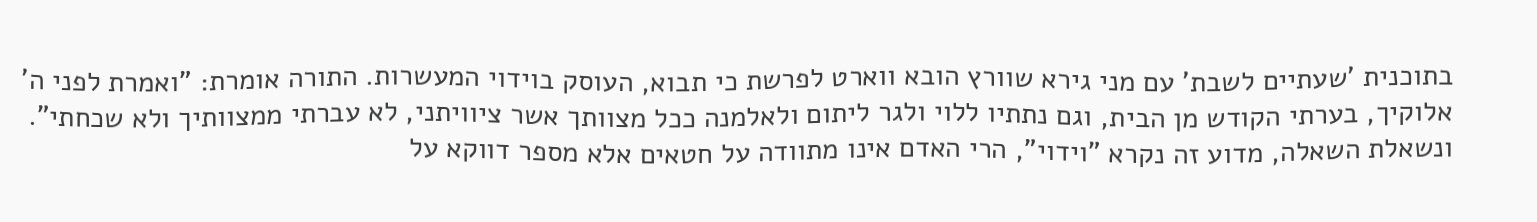בתוכנית 'שעתיים לשבת' עם מני גירא שוורץ הובא ווארט לפרשת כי תבוא, העוסק בוידוי המעשרות. התורה אומרת: "ואמרת לפני ה' אלוקיך, בערתי הקודש מן הבית, וגם נתתיו ללוי ולגר ליתום ולאלמנה ככל מצוותך אשר ציוויתני, לא עברתי ממצוותיך ולא שכחתי". ונשאלת השאלה, מדוע זה נקרא "וידוי", הרי האדם אינו מתוודה על חטאים אלא מספר דווקא על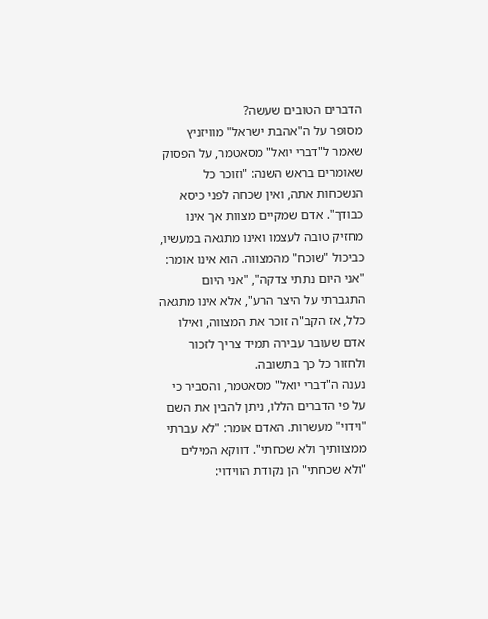הדברים הטובים שעשה?
מסופר על ה"אהבת ישראל" מוויזניץ שאמר ל"דברי יואל" מסאטמר, על הפסוק שאומרים בראש השנה: "וזוכר כל הנשכחות אתה, ואין שכחה לפני כיסא כבודך". אדם שמקיים מצוות אך אינו מחזיק טובה לעצמו ואינו מתגאה במעשיו, כביכול "שוכח" מהמצווה. הוא אינו אומר: "אני היום נתתי צדקה", "אני היום התגברתי על היצר הרע", אלא אינו מתגאה כלל, אז הקב"ה זוכר את המצווה, ואילו אדם שעובר עבירה תמיד צריך לזכור ולחזור כל כך בתשובה.
נענה ה"דברי יואל" מסאטמר, והסביר כי על פי הדברים הללו, ניתן להבין את השם "וידוי" מעשרות. האדם אומר: "לא עברתי ממצוותיך ולא שכחתי". דווקא המילים "ולא שכחתי" הן נקודת הווידוי: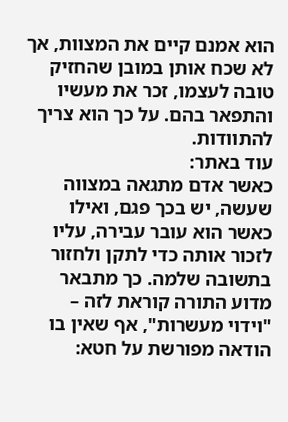הוא אמנם קיים את המצוות, אך לא שכח אותן במובן שהחזיק טובה לעצמו, זכר את מעשיו והתפאר בהם. על כך הוא צריך להתוודות.
עוד באתר:
כאשר אדם מתגאה במצווה שעשה, יש בכך פגם, ואילו כאשר הוא עובר עבירה, עליו לזכור אותה כדי לתקן ולחזור בתשובה שלמה. כך מתבאר מדוע התורה קוראת לזה – "וידוי מעשרות", אף שאין בו הודאה מפורשת על חטא: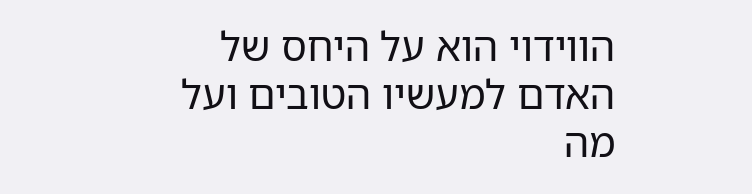הווידוי הוא על היחס של האדם למעשיו הטובים ועל מה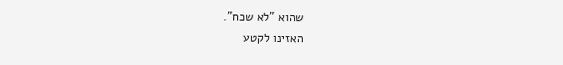שהוא "לא שכח".
האזינו לקטע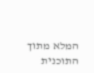המלא מתוך התוכנית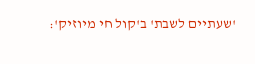'שעתיים לשבת' ב'קול חי מיוזיק':